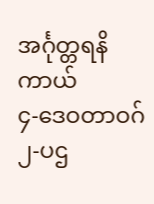အင်္ဂုတ္တရနိကာယ်
၄-ဒေဝတာဝဂ်
၂-ပဌ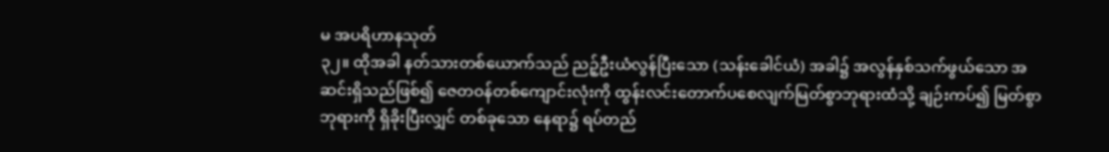မ အပရိဟာနသုတ်
၃၂။ ထိုအခါ နတ်သားတစ်ယောက်သည် ညဉ့်ဦးယံလွန်ပြီးသော (သန်းခေါင်ယံ) အခါ၌ အလွန်နှစ်သက်ဖွယ်သော အဆင်းရှိသည်ဖြစ်၍ ဇေတဝန်တစ်ကျောင်းလုံးကို ထွန်းလင်းတောက်ပစေလျက်မြတ်စွာဘုရားထံသို့ ချဉ်းကပ်၍ မြတ်စွာဘုရားကို ရှိခိုးပြီးလျှင် တစ်ခုသော နေရာ၌ ရပ်တည်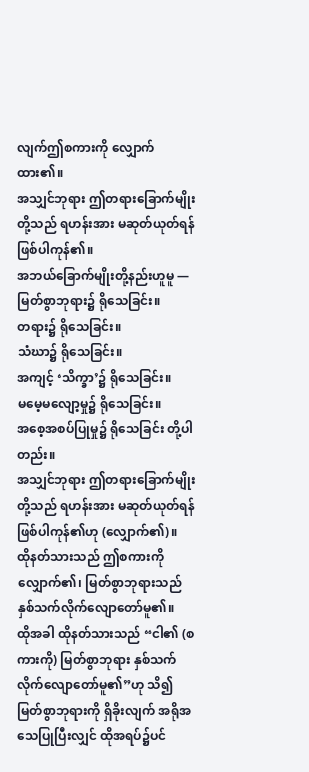လျက်ဤစကားကို လျှောက်ထား၏။
အသျှင်ဘုရား ဤတရားခြောက်မျိုးတို့သည် ရဟန်းအား မဆုတ်ယုတ်ရန် ဖြစ်ပါကုန်၏။
အဘယ်ခြောက်မျိုးတို့နည်းဟူမူ —
မြတ်စွာဘုရား၌ ရိုသေခြင်း။
တရား၌ ရိုသေခြင်း။
သံဃာ၌ ရိုသေခြင်း။
အကျင့် ‘သိက္ခာ’၌ ရိုသေခြင်း။
မမေ့မလျော့မှု၌ ရိုသေခြင်း။
အစေ့အစပ်ပြုမှု၌ ရိုသေခြင်း တို့ပါတည်း။
အသျှင်ဘုရား ဤတရားခြောက်မျိုးတို့သည် ရဟန်းအား မဆုတ်ယုတ်ရန် ဖြစ်ပါကုန်၏ဟု (လျှောက်၏)။
ထိုနတ်သားသည် ဤစကားကို လျှောက်၏၊ မြတ်စွာဘုရားသည် နှစ်သက်လိုက်လျောတော်မူ၏။
ထိုအခါ ထိုနတ်သားသည် “ငါ၏ (စကားကို) မြတ်စွာဘုရား နှစ်သက်လိုက်လျောတော်မူ၏”ဟု သိ၍မြတ်စွာဘုရားကို ရှိခိုးလျက် အရိုအသေပြုပြီးလျှင် ထိုအရပ်၌ပင်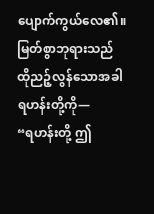ပျောက်ကွယ်လေ၏။
မြတ်စွာဘုရားသည် ထိုညဉ့်လွန်သောအခါ ရဟန်းတို့ကို—
“ရဟန်းတို့ ဤ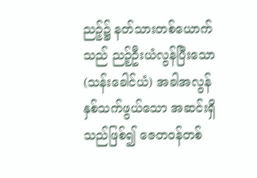ညဉ့်၌ နတ်သားတစ်ယောက်သည် ညဉ့်ဦးယံလွန်ပြီးသော (သန်းခေါင်ယံ) အခါအလွန်နှစ်သက်ဖွယ်သော အဆင်းရှိသည်ဖြစ်၍ ဇေတဝန်တစ်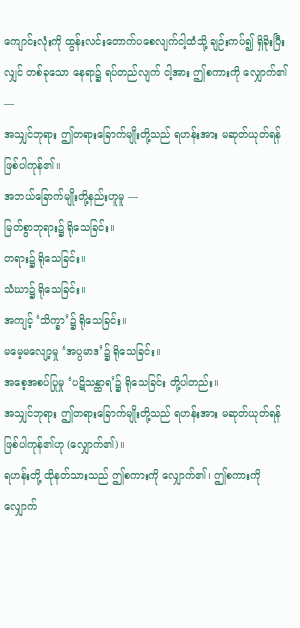ကျောင်းလုံးကို ထွန်းလင်းတောက်ပစေလျက်ငါ့ထံသို့ ချဉ်းကပ်၍ ရှိခိုးပြီးလျှင် တစ်ခုသော နေရာ၌ ရပ်တည်လျက် ငါ့အား ဤစကားကို လျှောက်၏ —
အသျှင်ဘုရား ဤတရားခြောက်မျိုးတို့သည် ရဟန်းအား မဆုတ်ယုတ်ရန် ဖြစ်ပါကုန်၏။
အဘယ်ခြောက်မျိုးတို့နည်းဟူမူ —
မြတ်စွာဘုရား၌ ရိုသေခြင်း။
တရား၌ ရိုသေခြင်း။
သံဃာ၌ ရိုသေခြင်း။
အကျင့် ‘သိက္ခာ’၌ ရိုသေခြင်း။
မမေ့မလျော့မှု ‘အပ္ပမာဒ’၌ ရိုသေခြင်း။
အစေ့အစပ်ပြုမှု ‘ပဋိသန္ထာရ’၌ ရိုသေခြင်း တို့ပါတည်း။
အသျှင်ဘုရား ဤတရားခြောက်မျိုးတို့သည် ရဟန်းအား မဆုတ်ယုတ်ရန် ဖြစ်ပါကုန်၏ဟု (လျှောက်၏)။
ရဟန်းတို့ ထိုနတ်သားသည် ဤစကားကို လျှောက်၏၊ ဤစကားကို လျှောက်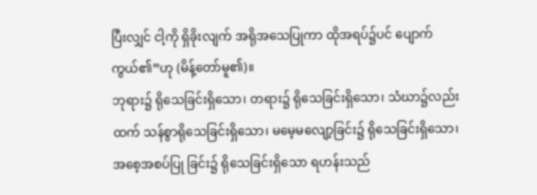ပြီးလျှင် ငါ့ကို ရှိခိုးလျက် အရိုအသေပြုကာ ထိုအရပ်၌ပင် ပျောက်ကွယ်၏”ဟု (မိန့်တော်မူ၏)။
ဘုရား၌ ရိုသေခြင်းရှိသော၊ တရား၌ ရိုသေခြင်းရှိသော၊ သံဃာ၌လည်း ထက် သန်စွာရိုသေခြင်းရှိသော၊ မမေ့မလျော့ခြင်း၌ ရိုသေခြင်းရှိသော၊ အစေ့အစပ်ပြု ခြင်း၌ ရိုသေခြင်းရှိသော ရဟန်းသည်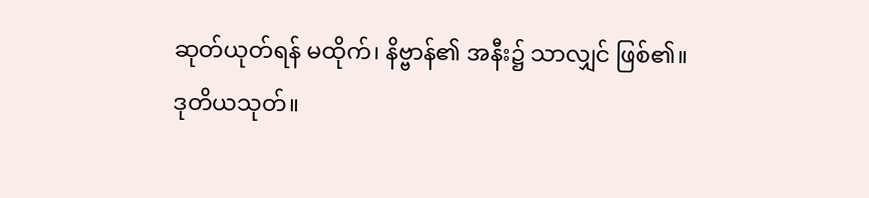ဆုတ်ယုတ်ရန် မထိုက်၊ နိဗ္ဗာန်၏ အနီး၌ သာလျှင် ဖြစ်၏။
ဒုတိယသုတ်။